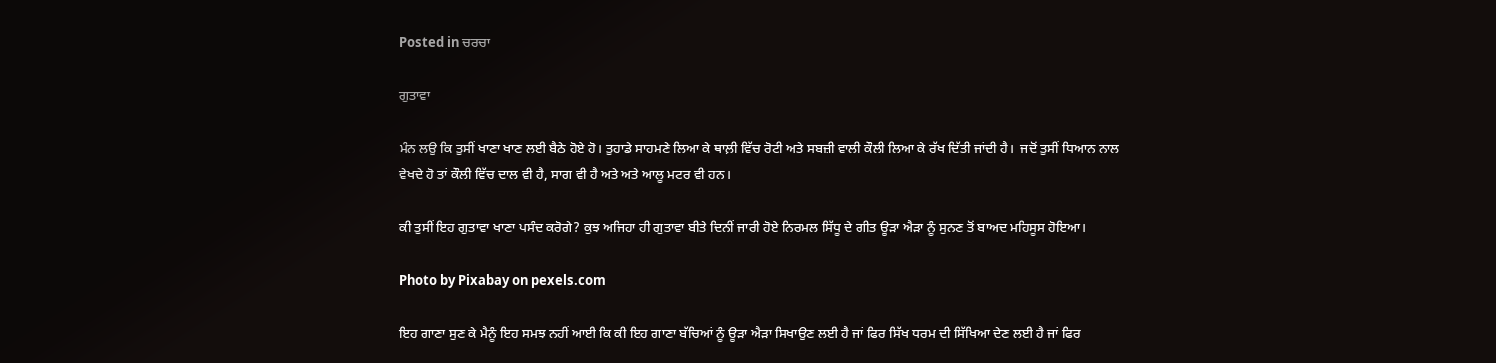Posted in ਚਰਚਾ

ਗੁਤਾਵਾ

ਮੰਨ ਲਉ ਕਿ ਤੁਸੀਂ ਖਾਣਾ ਖਾਣ ਲਈ ਬੈਠੇ ਹੋਏ ਹੋ। ਤੁਹਾਡੇ ਸਾਹਮਣੇ ਲਿਆ ਕੇ ਥਾਲ਼ੀ ਵਿੱਚ ਰੋਟੀ ਅਤੇ ਸਬਜ਼ੀ ਵਾਲੀ ਕੌਲੀ ਲਿਆ ਕੇ ਰੱਖ ਦਿੱਤੀ ਜਾਂਦੀ ਹੈ।  ਜਦੋਂ ਤੁਸੀਂ ਧਿਆਨ ਨਾਲ ਵੇਖਦੇ ਹੋ ਤਾਂ ਕੌਲੀ ਵਿੱਚ ਦਾਲ ਵੀ ਹੈ, ਸਾਗ ਵੀ ਹੈ ਅਤੇ ਅਤੇ ਆਲੂ ਮਟਰ ਵੀ ਹਨ।

ਕੀ ਤੁਸੀਂ ਇਹ ਗੁਤਾਵਾ ਖਾਣਾ ਪਸੰਦ ਕਰੋਗੇ? ਕੁਝ ਅਜਿਹਾ ਹੀ ਗੁਤਾਵਾ ਬੀਤੇ ਦਿਨੀਂ ਜਾਰੀ ਹੋਏ ਨਿਰਮਲ ਸਿੱਧੂ ਦੇ ਗੀਤ ਊੜਾ ਐੜਾ ਨੂੰ ਸੁਨਣ ਤੋਂ ਬਾਅਦ ਮਹਿਸੂਸ ਹੋਇਆ।

Photo by Pixabay on pexels.com

ਇਹ ਗਾਣਾ ਸੁਣ ਕੇ ਮੈਨੂੰ ਇਹ ਸਮਝ ਨਹੀਂ ਆਈ ਕਿ ਕੀ ਇਹ ਗਾਣਾ ਬੱਚਿਆਂ ਨੂੰ ਊੜਾ ਐੜਾ ਸਿਖਾਉਣ ਲਈ ਹੈ ਜਾਂ ਫਿਰ ਸਿੱਖ ਧਰਮ ਦੀ ਸਿੱਖਿਆ ਦੇਣ ਲਈ ਹੈ ਜਾਂ ਫਿਰ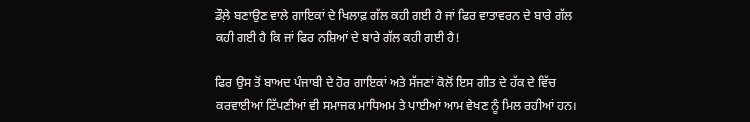ਡੌਲ਼ੇ ਬਣਾਉਣ ਵਾਲੇ ਗਾਇਕਾਂ ਦੇ ਖਿਲਾਫ਼ ਗੱਲ ਕਹੀ ਗਈ ਹੈ ਜਾਂ ਫਿਰ ਵਾਤਾਵਰਨ ਦੇ ਬਾਰੇ ਗੱਲ ਕਹੀ ਗਈ ਹੈ ਕਿ ਜਾਂ ਫਿਰ ਨਸ਼ਿਆਂ ਦੇ ਬਾਰੇ ਗੱਲ ਕਹੀ ਗਈ ਹੈ!

ਫਿਰ ਉਸ ਤੋਂ ਬਾਅਦ ਪੰਜਾਬੀ ਦੇ ਹੋਰ ਗਾਇਕਾਂ ਅਤੇ ਸੱਜਣਾਂ ਕੋਲੋਂ ਇਸ ਗੀਤ ਦੇ ਹੱਕ ਦੇ ਵਿੱਚ ਕਰਵਾਈਆਂ ਟਿੱਪਣੀਆਂ ਵੀ ਸਮਾਜਕ ਮਾਧਿਅਮ ਤੇ ਪਾਈਆਂ ਆਮ ਵੇਖਣ ਨੂੰ ਮਿਲ ਰਹੀਆਂ ਹਨ।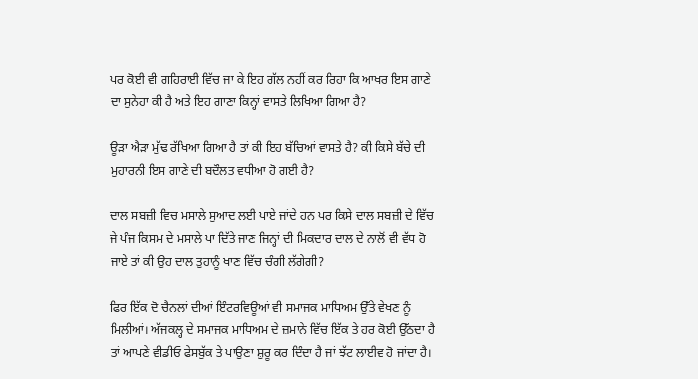ਪਰ ਕੋਈ ਵੀ ਗਹਿਰਾਈ ਵਿੱਚ ਜਾ ਕੇ ਇਹ ਗੱਲ ਨਹੀਂ ਕਰ ਰਿਹਾ ਕਿ ਆਖਰ ਇਸ ਗਾਣੇ ਦਾ ਸੁਨੇਹਾ ਕੀ ਹੈ ਅਤੇ ਇਹ ਗਾਣਾ ਕਿਨ੍ਹਾਂ ਵਾਸਤੇ ਲਿਖਿਆ ਗਿਆ ਹੈ?

ਊੜਾ ਐੜਾ ਮੁੱਢ ਰੱਖਿਆ ਗਿਆ ਹੈ ਤਾਂ ਕੀ ਇਹ ਬੱਚਿਆਂ ਵਾਸਤੇ ਹੈ? ਕੀ ਕਿਸੇ ਬੱਚੇ ਦੀ ਮੁਹਾਰਨੀ ਇਸ ਗਾਣੇ ਦੀ ਬਦੌਲਤ ਵਧੀਆ ਹੋ ਗਈ ਹੈ?

ਦਾਲ ਸਬਜ਼ੀ ਵਿਚ ਮਸਾਲੇ ਸੁਆਦ ਲਈ ਪਾਏ ਜਾਂਦੇ ਹਨ ਪਰ ਕਿਸੇ ਦਾਲ ਸਬਜ਼ੀ ਦੇ ਵਿੱਚ ਜੇ ਪੰਜ ਕਿਸਮ ਦੇ ਮਸਾਲੇ ਪਾ ਦਿੱਤੇ ਜਾਣ ਜਿਨ੍ਹਾਂ ਦੀ ਮਿਕਦਾਰ ਦਾਲ ਦੇ ਨਾਲੋਂ ਵੀ ਵੱਧ ਹੋ ਜਾਏ ਤਾਂ ਕੀ ਉਹ ਦਾਲ ਤੁਹਾਨੂੰ ਖਾਣ ਵਿੱਚ ਚੰਗੀ ਲੱਗੇਗੀ?

ਫਿਰ ਇੱਕ ਦੋ ਚੈਨਲਾਂ ਦੀਆਂ ਇੰਟਰਵਿਊਆਂ ਵੀ ਸਮਾਜਕ ਮਾਧਿਅਮ ਉੱਤੇ ਵੇਖਣ ਨੂੰ ਮਿਲੀਆਂ। ਅੱਜਕਲ੍ਹ ਦੇ ਸਮਾਜਕ ਮਾਧਿਅਮ ਦੇ ਜ਼ਮਾਨੇ ਵਿੱਚ ਇੱਕ ਤੇ ਹਰ ਕੋਈ ਉੱਠਦਾ ਹੈ ਤਾਂ ਆਪਣੇ ਵੀਡੀਓ ਫੇਸਬੁੱਕ ਤੇ ਪਾਉਣਾ ਸ਼ੁਰੂ ਕਰ ਦਿੰਦਾ ਹੈ ਜਾਂ ਝੱਟ ਲਾਈਵ ਹੋ ਜਾਂਦਾ ਹੈ।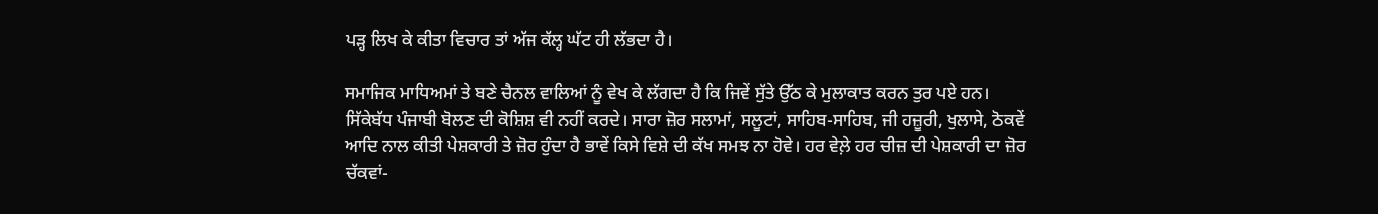ਪੜ੍ਹ ਲਿਖ ਕੇ ਕੀਤਾ ਵਿਚਾਰ ਤਾਂ ਅੱਜ ਕੱਲ੍ਹ ਘੱਟ ਹੀ ਲੱਭਦਾ ਹੈ।

ਸਮਾਜਿਕ ਮਾਧਿਅਮਾਂ ਤੇ ਬਣੇ ਚੈਨਲ ਵਾਲਿਆਂ ਨੂੰ ਵੇਖ ਕੇ ਲੱਗਦਾ ਹੈ ਕਿ ਜਿਵੇਂ ਸੁੱਤੇ ਉੱਠ ਕੇ ਮੁਲਾਕਾਤ ਕਰਨ ਤੁਰ ਪਏ ਹਨ। ਸਿੱਕੇਬੱਧ ਪੰਜਾਬੀ ਬੋਲਣ ਦੀ ਕੋਸ਼ਿਸ਼ ਵੀ ਨਹੀਂ ਕਰਦੇ। ਸਾਰਾ ਜ਼ੋਰ ਸਲਾਮਾਂ, ਸਲੂਟਾਂ, ਸਾਹਿਬ-ਸਾਹਿਬ, ਜੀ ਹਜ਼ੂਰੀ, ਖੁਲਾਸੇ, ਠੋਕਵੇਂ ਆਦਿ ਨਾਲ ਕੀਤੀ ਪੇਸ਼ਕਾਰੀ ਤੇ ਜ਼ੋਰ ਹੁੰਦਾ ਹੈ ਭਾਵੇਂ ਕਿਸੇ ਵਿਸ਼ੇ ਦੀ ਕੱਖ ਸਮਝ ਨਾ ਹੋਵੇ। ਹਰ ਵੇਲ਼ੇ ਹਰ ਚੀਜ਼ ਦੀ ਪੇਸ਼ਕਾਰੀ ਦਾ ਜ਼ੋਰ ਚੱਕਵਾਂ-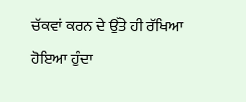ਚੱਕਵਾਂ ਕਰਨ ਦੇ ਉੱਤੇ ਹੀ ਰੱਖਿਆ ਹੋਇਆ ਹੁੰਦਾ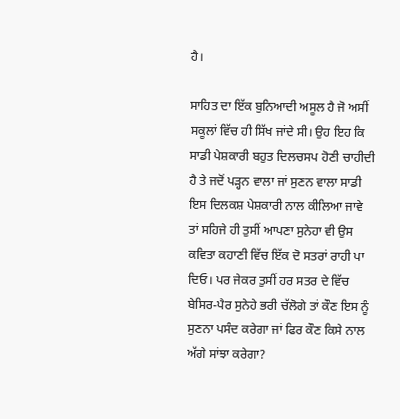ਹੈ।

ਸਾਹਿਤ ਦਾ ਇੱਕ ਬੁਨਿਆਦੀ ਅਸੂਲ ਹੈ ਜੋ ਅਸੀਂ ਸਕੂਲਾਂ ਵਿੱਚ ਹੀ ਸਿੱਖ ਜਾਂਦੇ ਸੀ। ਉਹ ਇਹ ਕਿ ਸਾਡੀ ਪੇਸ਼ਕਾਰੀ ਬਹੁਤ ਦਿਲਚਸਪ ਹੋਣੀ ਚਾਹੀਦੀ ਹੈ ਤੇ ਜਦੋਂ ਪੜ੍ਹਨ ਵਾਲਾ ਜਾਂ ਸੁਣਨ ਵਾਲਾ ਸਾਡੀ ਇਸ ਦਿਲਕਸ਼ ਪੇਸ਼ਕਾਰੀ ਨਾਲ ਕੀਲਿਆ ਜਾਵੇ ਤਾਂ ਸਹਿਜੇ ਹੀ ਤੁਸੀਂ ਆਪਣਾ ਸੁਨੇਹਾ ਵੀ ਉਸ ਕਵਿਤਾ ਕਹਾਣੀ ਵਿੱਚ ਇੱਕ ਦੋ ਸਤਰਾਂ ਰਾਹੀ ਪਾ ਦਿਓ। ਪਰ ਜੇਕਰ ਤੁਸੀਂ ਹਰ ਸਤਰ ਦੇ ਵਿੱਚ ਬੇਸਿਰ-ਪੈਰ ਸੁਨੇਹੇ ਭਰੀ ਚੱਲੋਗੇ ਤਾਂ ਕੌਣ ਇਸ ਨੂੰ ਸੁਣਨਾ ਪਸੰਦ ਕਰੇਗਾ ਜਾਂ ਫਿਰ ਕੌਣ ਕਿਸੇ ਨਾਲ ਅੱਗੇ ਸਾਂਝਾ ਕਰੇਗਾ?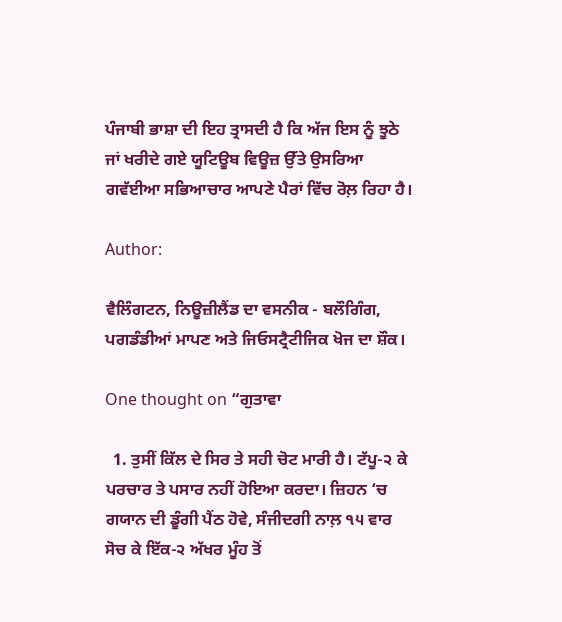ਪੰਜਾਬੀ ਭਾਸ਼ਾ ਦੀ ਇਹ ਤ੍ਰਾਸਦੀ ਹੈ ਕਿ ਅੱਜ ਇਸ ਨੂੰ ਝੂਠੇ ਜਾਂ ਖਰੀਦੇ ਗਏ ਯੂਟਿਊਬ ਵਿਊਜ਼ ਉੱਤੇ ਉਸਰਿਆ ਗਵੱਈਆ ਸਭਿਆਚਾਰ ਆਪਣੇ ਪੈਰਾਂ ਵਿੱਚ ਰੋਲ਼ ਰਿਹਾ ਹੈ।

Author:

ਵੈਲਿੰਗਟਨ, ਨਿਊਜ਼ੀਲੈਂਡ ਦਾ ਵਸਨੀਕ - ਬਲੌਗਿੰਗ, ਪਗਡੰਡੀਆਂ ਮਾਪਣ ਅਤੇ ਜਿਓਸਟ੍ਰੈਟੀਜਿਕ ਖੋਜ ਦਾ ਸ਼ੌਕ।

One thought on “ਗੁਤਾਵਾ

  1. ਤੁਸੀਂ ਕਿੱਲ ਦੇ ਸਿਰ ਤੇ ਸਹੀ ਚੋਟ ਮਾਰੀ ਹੈ। ਟੱਪੂ-੨ ਕੇ ਪਰਚਾਰ ਤੇ ਪਸਾਰ ਨਹੀਂ ਹੋਇਆ ਕਰਦਾ। ਜ਼ਿਹਨ ‘ਚ ਗਯਾਨ ਦੀ ਡੂੰਗੀ ਪੈਂਠ ਹੋਵੇ, ਸੰਜੀਦਗੀ ਨਾਲ਼ ੧੫ ਵਾਰ ਸੋਚ ਕੇ ਇੱਕ-੨ ਅੱਖਰ ਮੂੰਹ ਤੋਂ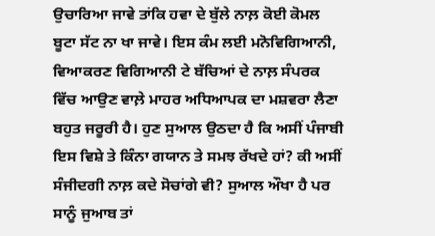ਉਚਾਰਿਆ ਜਾਵੇ ਤਾਂਕਿ ਹਵਾ ਦੇ ਬੁੱਲੇ ਨਾਲ਼ ਕੋਈ ਕੋਮਲ ਬੂਟਾ ਸੱਟ ਨਾ ਖਾ ਜਾਵੇ। ਇਸ ਕੰਮ ਲਈ ਮਨੋਵਿਗਿਆਨੀ, ਵਿਆਕਰਣ ਵਿਗਿਆਨੀ ਟੇ ਬੱਚਿਆਂ ਦੇ ਨਾਲ਼ ਸੰਪਰਕ ਵਿੱਚ ਆਉਣ ਵਾਲ਼ੇ ਮਾਹਰ ਅਧਿਆਪਕ ਦਾ ਮਸ਼ਵਰਾ ਲੈਣਾ ਬਹੁਤ ਜਰੂਰੀ ਹੈ। ਹੁਣ ਸੁਆਲ ਉਠਦਾ ਹੈ ਕਿ ਅਸੀਂ ਪੰਜਾਬੀ ਇਸ ਵਿਸ਼ੇ ਤੇ ਕਿੰਨਾ ਗਯਾਨ ਤੇ ਸਮਝ ਰੱਖਦੇ ਹਾਂ? ਕੀ ਅਸੀਂ ਸੰਜੀਦਗੀ ਨਾਲ਼ ਕਦੇ ਸੋਚਾਂਗੇ ਵੀ? ਸੁਆਲ ਔਖਾ ਹੈ ਪਰ ਸਾਨੂੰ ਜੁਆਬ ਤਾਂ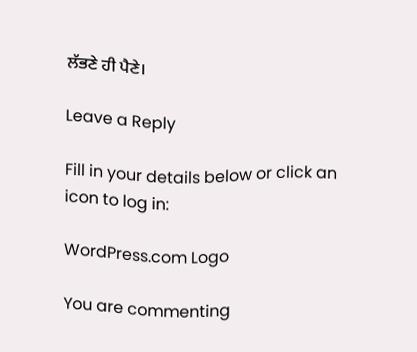ਲੱਭਣੇ ਹੀ ਪੈਣੇ।

Leave a Reply

Fill in your details below or click an icon to log in:

WordPress.com Logo

You are commenting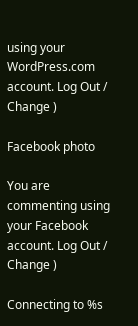using your WordPress.com account. Log Out /  Change )

Facebook photo

You are commenting using your Facebook account. Log Out /  Change )

Connecting to %s